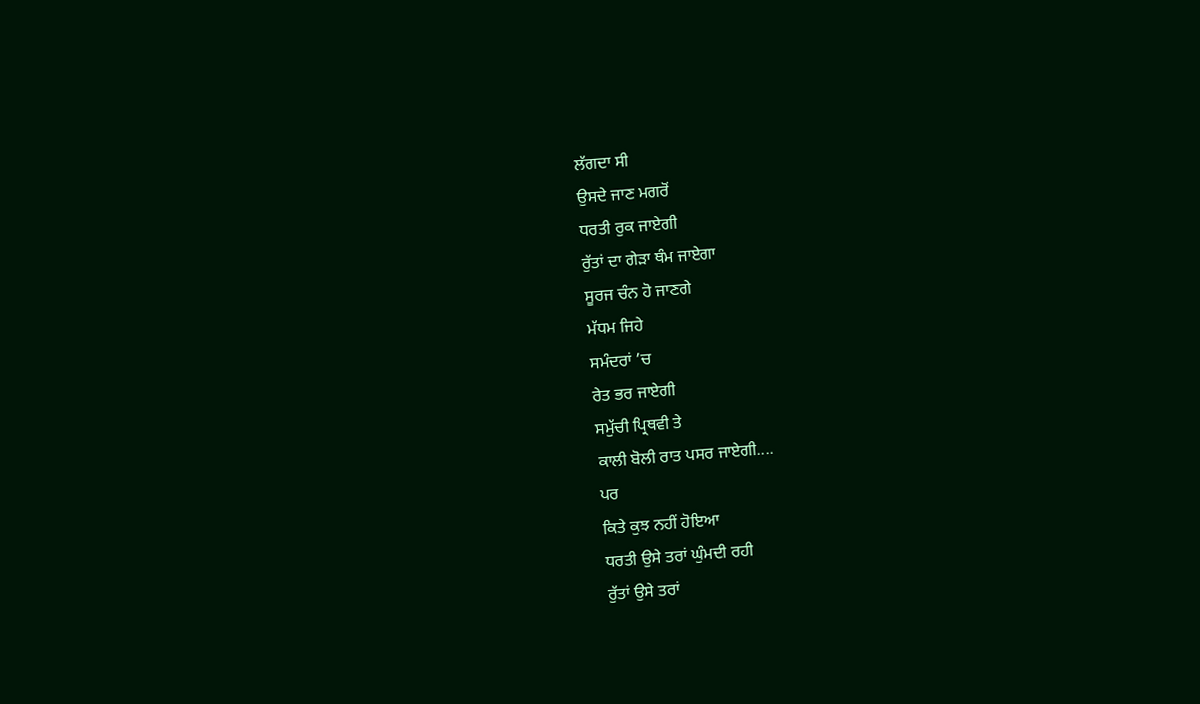ਲੱਗਦਾ ਸੀ
ਉਸਦੇ ਜਾਣ ਮਗਰੋਂ
ਧਰਤੀ ਰੁਕ ਜਾਏਗੀ
ਰੁੱਤਾਂ ਦਾ ਗੇੜਾ ਥੰਮ ਜਾਏਗਾ
ਸੂਰਜ ਚੰਨ ਹੋ ਜਾਣਗੇ
ਮੱਧਮ ਜਿਹੇ
ਸਮੰਦਰਾਂ ’ਚ
ਰੇਤ ਭਰ ਜਾਏਗੀ
ਸਮੁੱਚੀ ਪ੍ਰਿਥਵੀ ਤੇ
ਕਾਲੀ ਬੋਲੀ ਰਾਤ ਪਸਰ ਜਾਏਗੀ....
ਪਰ
ਕਿਤੇ ਕੁਝ ਨਹੀਂ ਹੋਇਆ
ਧਰਤੀ ਉਸੇ ਤਰਾਂ ਘੁੰਮਦੀ ਰਹੀ
ਰੁੱਤਾਂ ਉਸੇ ਤਰਾਂ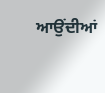ਆਉਂਦੀਆਂ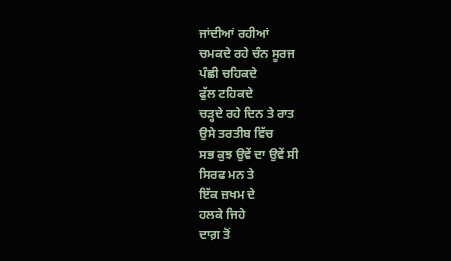ਜਾਂਦੀਆਂ ਰਹੀਆਂ
ਚਮਕਦੇ ਰਹੇ ਚੰਨ ਸੂਰਜ
ਪੰਛੀ ਚਹਿਕਦੇ
ਫੁੱਲ ਟਹਿਕਦੇ
ਚੜ੍ਹਦੇ ਰਹੇ ਦਿਨ ਤੇ ਰਾਤ
ਉਸੇ ਤਰਤੀਬ ਵਿੱਚ
ਸਭ ਕੁਝ ਉਵੇਂ ਦਾ ਉਵੇਂ ਸੀ
ਸਿਰਫ ਮਨ ਤੇ
ਇੱਕ ਜ਼ਖਮ ਦੇ
ਹਲਕੇ ਜਿਹੇ
ਦਾਗ਼ ਤੋਂ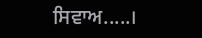ਸਿਵਾਅ.....।